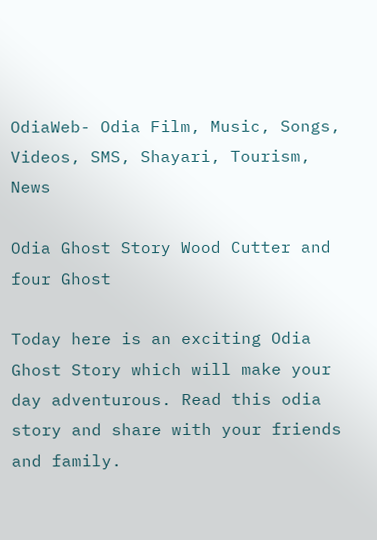OdiaWeb- Odia Film, Music, Songs, Videos, SMS, Shayari, Tourism, News

Odia Ghost Story Wood Cutter and four Ghost

Today here is an exciting Odia Ghost Story which will make your day adventurous. Read this odia story and share with your friends and family.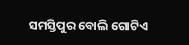ସମସ୍ତିପୁର ବୋଲି ଗୋଟିଏ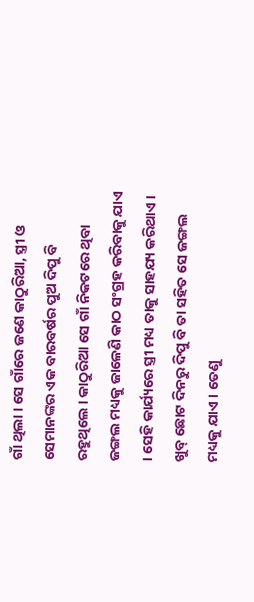ଗାଁ ଥିଲା । ସେ ଗାଁରେ ଜଣେ କାଠୁରିଆ, ସ୍ତ୍ରୀ ଓ ସେମାନଙ୍କର ଏକ ବାରବର୍ଷର ପୁଅ ଦିପୁ ବି ରହୁଥିଲେ । କାଠୁରିଆ ସେ ଗାଁ ନିକଟରେ ଥିବା ଜଙ୍ଗଲ ମଧ୍ୟକୁ ଜାଳେଣି କାଠ ସଂଗ୍ରହ କରିବାକୁ ଯାଏ । ସେହି କାର୍ଯ୍ୟରେ ସ୍ତ୍ରୀ ମଧ୍ୟ ତାକୁ ସାହଯ୍ୟ କରିଥାଏ । ଖୁବ୍ ଛୋଟ ଦିନରୁ ଦିପୁ ବି ତା ସହିତ ସେ ଜଙ୍ଗଲ ମଧ୍ୟକୁ ଯାଏ । ତେଣୁ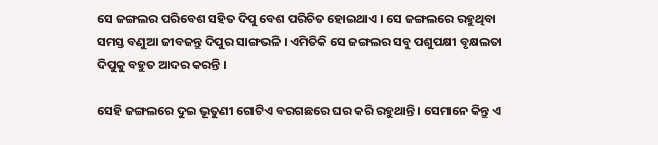ସେ ଜଙ୍ଗଲର ପରିବେଶ ସହିତ ଦିପୁ ବେଶ ପରିଚିତ ହୋଇଥାଏ । ସେ ଜଙ୍ଗଲରେ ରହୁଥିବା ସମସ୍ତ ବଣୁଆ ଜୀବଜନ୍ତୁ ଦିପୁର ସାଙ୍ଗଭଳି । ଏମିତିକି ସେ ଜଙ୍ଗଲର ସବୁ ପଶୁପକ୍ଷୀ ବୃକ୍ଷଲତା ଦିପୁକୁ ବହୁତ ଆଦର କରନ୍ତି ।

ସେହି ଜଙ୍ଗଲରେ ଦୁଇ ଭୂତୁଣୀ ଗୋଟିଏ ବରଗଛରେ ଘର କରି ରହୁଥାନ୍ତି । ସେମାନେ କିନ୍ତୁ ଏ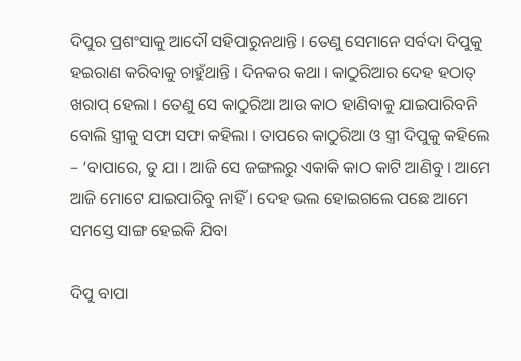ଦିପୁର ପ୍ରଶଂସାକୁ ଆଦୌ ସହିପାରୁନଥାନ୍ତି । ତେଣୁ ସେମାନେ ସର୍ବଦା ଦିପୁକୁ ହଇରାଣ କରିବାକୁ ଚାହୁଁଥାନ୍ତି । ଦିନକର କଥା । କାଠୁରିଆର ଦେହ ହଠାତ୍ ଖରାପ୍ ହେଲା । ତେଣୁ ସେ କାଠୁରିଆ ଆଉ କାଠ ହାଣିବାକୁ ଯାଇପାରିବନି ବୋଲି ସ୍ତ୍ରୀକୁ ସଫା ସଫା କହିଲା । ତାପରେ କାଠୁରିଆ ଓ ସ୍ତ୍ରୀ ଦିପୁକୁ କହିଲେ – ‘ବାପାରେ, ତୁ ଯା । ଆଜି ସେ ଜଙ୍ଗଲରୁ ଏକାକି କାଠ କାଟି ଆଣିବୁ । ଆମେ ଆଜି ମୋଟେ ଯାଇପାରିବୁ ନାହିଁ । ଦେହ ଭଲ ହୋଇଗଲେ ପଛେ ଆମେ ସମସ୍ତେ ସାଙ୍ଗ ହେଇକି ଯିବା

ଦିପୁ ବାପା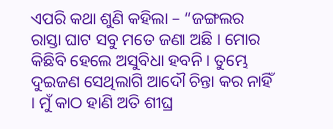ଏପରି କଥା ଶୁଣି କହିଲା – “ଜଙ୍ଗଲର ରାସ୍ତା ଘାଟ ସବୁ ମତେ ଜଣା ଅଛି । ମୋର କିଛିବି ହେଲେ ଅସୁବିଧା ହବନି । ତୁମ୍ଭେ ଦୁଇଜଣ ସେଥିଲାଗି ଆଦୌ ଚିନ୍ତା କର ନାହିଁ । ମୁଁ କାଠ ହାଣି ଅତି ଶୀଘ୍ର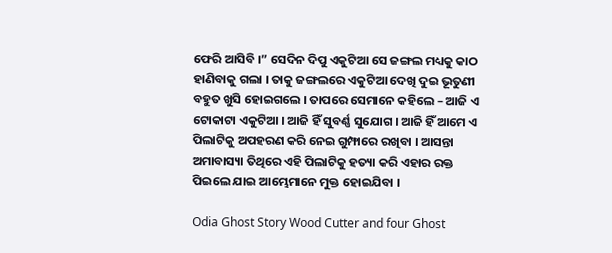ଫେରି ଆସିବି ।” ସେଦିନ ଦିପୁ ଏକୁଟିଆ ସେ ଜଙ୍ଗଲ ମଧ୍ୟକୁ କାଠ ହାଣିବାକୁ ଗଲା । ତାକୁ ଜଙ୍ଗଲରେ ଏକୁଟିଆ ଦେଖି ଦୁଇ ଭୂତୁଣୀ ବହୁତ ଖୁସି ହୋଇଗଲେ । ତାପରେ ସେମାନେ କହିଲେ – ଆଜି ଏ ଟୋକାଟା ଏକୁଟିଆ । ଆଜି ହିଁ ସୁବର୍ଣ୍ଣ ସୁଯୋଗ । ଆଜି ହିଁ ଆମେ ଏ ପିଲାଟିକୁ ଅପହରଣ କରି ନେଇ ଗୁମ୍ଫାରେ ରଖିବା । ଆସନ୍ତା ଅମାବାସ୍ୟା ତିଥିରେ ଏହି ପିଲାଟିକୁ ହତ୍ୟା କରି ଏହାର ରକ୍ତ ପିଇଲେ ଯାଇ ଆମ୍ଭେମାନେ ମୁକ୍ତ ହୋଇଯିବା ।

Odia Ghost Story Wood Cutter and four Ghost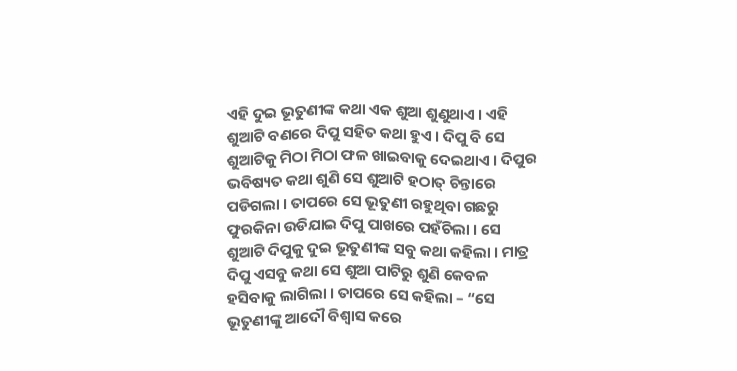ଏହି ଦୁଇ ଭୂତୁଣୀଙ୍କ କଥା ଏକ ଶୁଆ ଶୁଣୁଥାଏ । ଏହି ଶୁଆଟି ବଣରେ ଦିପୁ ସହିତ କଥା ହୁଏ । ଦିପୁ ବି ସେ ଶୁଆଟିକୁ ମିଠା ମିଠା ଫଳ ଖାଇବାକୁ ଦେଇଥାଏ । ଦିପୁର ଭବିଷ୍ୟତ କଥା ଶୁଣି ସେ ଶୁଆଟି ହଠାତ୍ ଚିନ୍ତାରେ ପଡିଗଲା । ତାପରେ ସେ ଭୂତୁଣୀ ରହୁଥିବା ଗଛରୁ ଫୁରକିନା ଉଡିଯାଇ ଦିପୁ ପାଖରେ ପହଁଚିଲା । ସେ ଶୁଆଟି ଦିପୁକୁ ଦୁଇ ଭୂତୁଣୀଙ୍କ ସବୁ କଥା କହିଲା । ମାତ୍ର ଦିପୁ ଏସବୁ କଥା ସେ ଶୁଆ ପାଟିରୁ ଶୁଣି କେବଳ ହସିବାକୁ ଲାଗିଲା । ତାପରେ ସେ କହିଲା – “ସେ ଭୂତୁଣୀଙ୍କୁ ଆଦୌ ବିଶ୍ୱାସ କରେ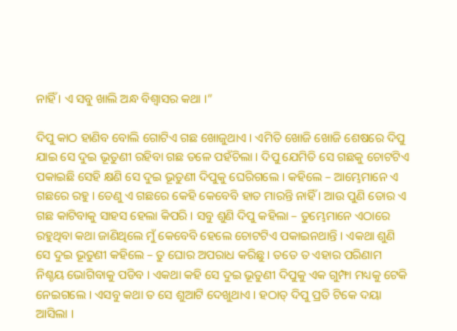ନାହିଁ । ଏ ସବୁ ଖାଲି ଅନ୍ଧ ବିଶ୍ୱାସର କଥା ।”

ଦିପୁ କାଠ ହାଣିବ ବୋଲି ଗୋଟିଏ ଗଛ ଖୋଜୁଥାଏ । ଏମିତି ଖୋଜି ଖୋଜି ଶେଷରେ ଦିପୁ ଯାଇ ସେ ଦୁଇ ଭୂତୁଣୀ ରହିବା ଗଛ ତଳେ ପହଁଚିଲା । ଦିପୁ ଯେମିତି ସେ ଗଛକୁ ଚୋଟଟିଏ ପକାଇଛି ସେହି କ୍ଷଣି ସେ ଦୁଇ ଭୂତୁଣୀ ଦିପୁକୁ ଘେରିଗଲେ । କହିଲେ – ଆମ୍ଭେମାନେ ଏ ଗଛରେ ରହୁ । ତେଣୁ ଏ ଗଛରେ କେହି କେବେବି ହାତ ମାରନ୍ତି ନାହିଁ । ଆଉ ପୁଣି ତୋର ଏ ଗଛ କାଟିବାକୁ ସାହସ ହେଲା କିପରି । ସବୁ ଶୁଣି ଦିପୁ କହିଲା – ତୁମ୍ଭେମାନେ ଏଠାରେ ରହୁଥିବା କଥା ଜାଣିଥିଲେ ମୁଁ କେବେବି ହେଲେ ଚୋଟଟିଏ ପକାଇନଥାନ୍ତି । ଏକଥା ଶୁଣି ସେ ଦୁଇ ଭୂତୁଣୀ କହିଲେ – ତୁ ଘୋର ଅପରାଧ କରିଛୁ । ତତେ ତ ଏହାର ପରିଣାମ ନିଶ୍ଚୟ ଭୋଗିବାକୁ ପଡିବ । ଏକଥା କହି ସେ ଦୁଇ ଭୂତୁଣୀ ଦିପୁକୁ ଏକ ଗୁମ୍ଫା ମଧ୍ୟକୁ ଟେକି ନେଇଗଲେ । ଏସବୁ କଥା ତ ସେ ଶୁଆଟି ଦେଖୁଥାଏ । ହଠାତ୍ ଦିପୁ ପ୍ରତି ଟିକେ ଦୟା ଆସିଲା ।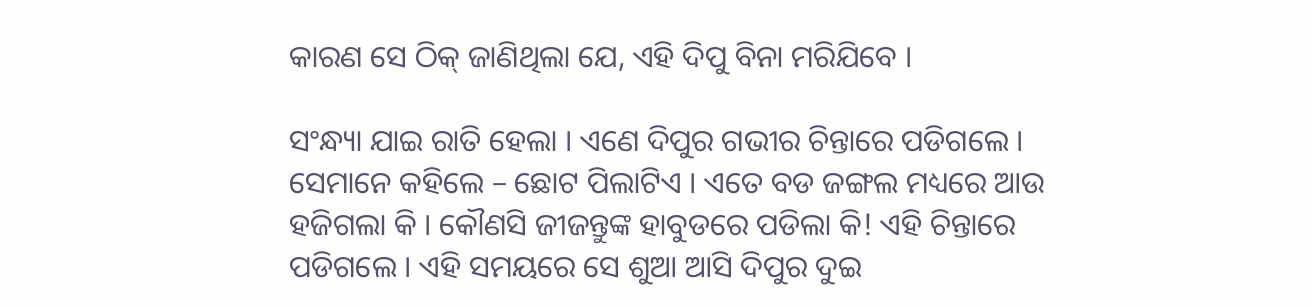କାରଣ ସେ ଠିକ୍ ଜାଣିଥିଲା ଯେ, ଏହି ଦିପୁ ବିନା ମରିଯିବେ ।

ସଂନ୍ଧ୍ୟା ଯାଇ ରାତି ହେଲା । ଏଣେ ଦିପୁର ଗଭୀର ଚିନ୍ତାରେ ପଡିଗଲେ । ସେମାନେ କହିଲେ – ଛୋଟ ପିଲାଟିଏ । ଏତେ ବଡ ଜଙ୍ଗଲ ମଧ୍ୟରେ ଆଉ ହଜିଗଲା କି । କୌଣସି ଜୀଜନ୍ତୁଙ୍କ ହାବୁଡରେ ପଡିଲା କି! ଏହି ଚିନ୍ତାରେ ପଡିଗଲେ । ଏହି ସମୟରେ ସେ ଶୁଆ ଆସି ଦିପୁର ଦୁଇ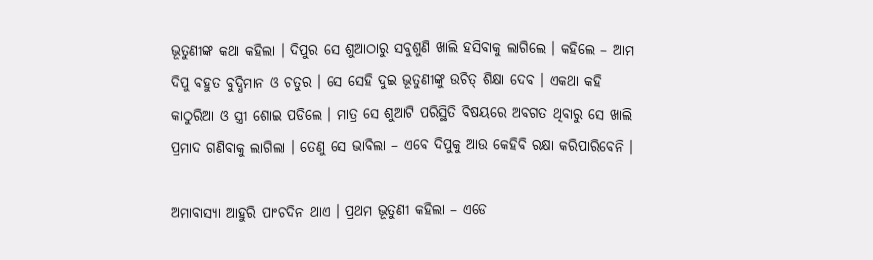ଭୂତୁଣୀଙ୍କ କଥା କହିଲା । ଦିପୁର ସେ ଶୁଆଠାରୁ ସବୁଶୁଣି ଖାଲି ହସିବାକୁ ଲାଗିଲେ । କହିଲେ – ଆମ ଦିପୁ ବହୁତ ବୁଦ୍ଧିମାନ ଓ ଚତୁର । ସେ ସେହି ଦୁଇ ଭୂତୁଣୀଙ୍କୁ ଉଚିତ୍ ଶିକ୍ଷା ଦେବ । ଏକଥା କହି କାଠୁରିଆ ଓ ସ୍ତ୍ରୀ ଶୋଇ ପଡିଲେ । ମାତ୍ର ସେ ଶୁଆଟି ପରିସ୍ଥିତି ବିଷୟରେ ଅବଗତ ଥିବାରୁ ସେ ଖାଲି ପ୍ରମାଦ ଗଣିବାକୁ ଲାଗିଲା । ତେଣୁ ସେ ଭାବିଲା – ଏବେ ଦିପୁକୁ ଆଉ କେହିବି ରକ୍ଷା କରିପାରିବେନି ।

ଅମାବାସ୍ୟା ଆହୁରି ପାଂଚଦିନ ଥାଏ । ପ୍ରଥମ ଭୂତୁଣୀ କହିଲା – ଏଡେ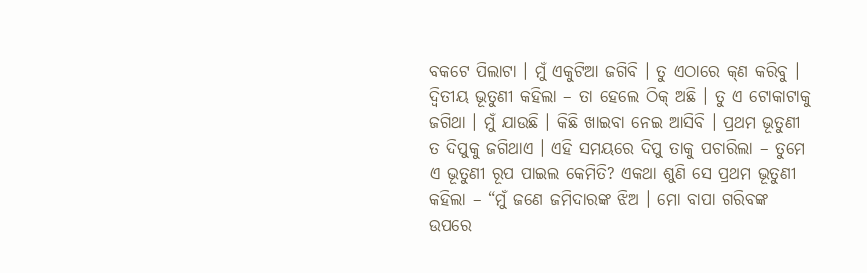ବକଟେ ପିଲାଟା । ମୁଁ ଏକୁଟିଆ ଜଗିବି । ତୁ ଏଠାରେ କ୍‌ଣ କରିବୁ । ଦ୍ୱିତୀୟ ଭୂତୁଣୀ କହିଲା – ତା ହେଲେ ଠିକ୍ ଅଛି । ତୁ ଏ ଟୋକାଟାକୁ ଜଗିଥା । ମୁଁ ଯାଉଛି । କିଛି ଖାଇବା ନେଇ ଆସିବି । ପ୍ରଥମ ଭୂତୁଣୀ ତ ଦିପୁକୁ ଜଗିଥାଏ । ଏହି ସମୟରେ ଦିପୁ ତାକୁ ପଚାରିଲା – ତୁମେ ଏ ଭୂତୁଣୀ ରୂପ ପାଇଲ କେମିତି? ଏକଥା ଶୁଣି ସେ ପ୍ରଥମ ଭୂତୁଣୀ କହିଲା – “ମୁଁ ଜଣେ ଜମିଦାରଙ୍କ ଝିଅ । ମୋ ବାପା ଗରିବଙ୍କ ଉପରେ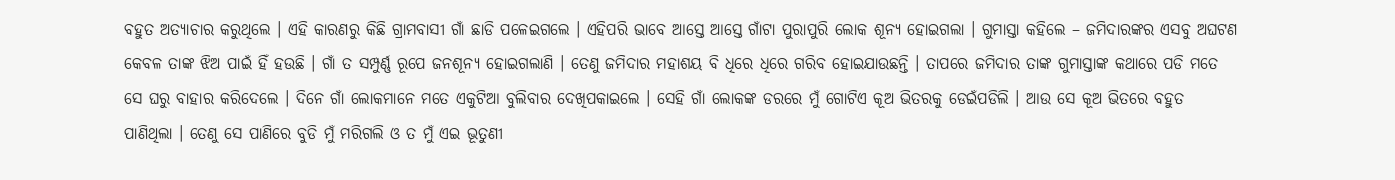ବହୁତ ଅତ୍ୟାଚାର କରୁଥିଲେ । ଏହି କାରଣରୁ କିଛି ଗ୍ରାମବାସୀ ଗାଁ ଛାଡି ପଳେଇଗଲେ । ଏହିପରି ଭାବେ ଆସ୍ତେ ଆସ୍ତେ ଗାଁଟା ପୁରାପୁରି ଲୋକ ଶୂନ୍ୟ ହୋଇଗଲା । ଗୁମାସ୍ତା କହିଲେ – ଜମିଦାରଙ୍କର ଏସବୁ ଅଘଟଣ କେବଳ ତାଙ୍କ ଝିଅ ପାଇଁ ହିଁ ହଉଛି । ଗାଁ ତ ସମ୍ପୁର୍ଣ୍ଣ ରୂପେ ଜନଶୂନ୍ୟ ହୋଇଗଲାଣି । ତେଣୁ ଜମିଦାର ମହାଶୟ ବି ଧିରେ ଧିରେ ଗରିବ ହୋଇଯାଉଛନ୍ତି । ତାପରେ ଜମିଦାର ତାଙ୍କ ଗୁମାସ୍ତାଙ୍କ କଥାରେ ପଡି ମତେ ସେ ଘରୁ ବାହାର କରିଦେଲେ । ଦିନେ ଗାଁ ଲୋକମାନେ ମତେ ଏକୁଟିଆ ବୁଲିବାର ଦେଖିପକାଇଲେ । ସେହି ଗାଁ ଲୋକଙ୍କ ଡରରେ ମୁଁ ଗୋଟିଏ କୂଅ ଭିତରକୁ ଡେଇଁପଡିଲି । ଆଉ ସେ କୂଅ ଭିତରେ ବହୁତ ପାଣିଥିଲା । ତେଣୁ ସେ ପାଣିରେ ବୁଡି ମୁଁ ମରିଗଲି ଓ ତ ମୁଁ ଏଇ ଭୂତୁଣୀ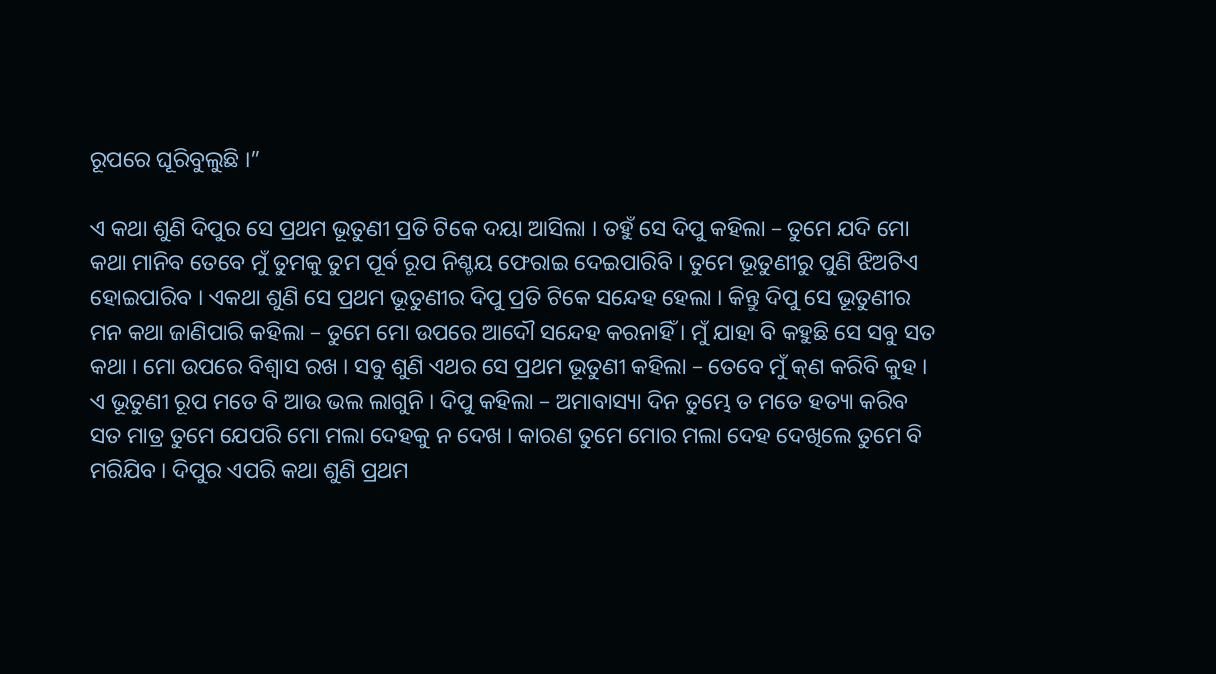ରୂପରେ ଘୂରିବୁଲୁଛି ।”

ଏ କଥା ଶୁଣି ଦିପୁର ସେ ପ୍ରଥମ ଭୂତୁଣୀ ପ୍ରତି ଟିକେ ଦୟା ଆସିଲା । ତହୁଁ ସେ ଦିପୁ କହିଲା – ତୁମେ ଯଦି ମୋ କଥା ମାନିବ ତେବେ ମୁଁ ତୁମକୁ ତୁମ ପୂର୍ବ ରୂପ ନିଶ୍ଚୟ ଫେରାଇ ଦେଇପାରିବି । ତୁମେ ଭୂତୁଣୀରୁ ପୁଣି ଝିଅଟିଏ ହୋଇପାରିବ । ଏକଥା ଶୁଣି ସେ ପ୍ରଥମ ଭୂତୁଣୀର ଦିପୁ ପ୍ରତି ଟିକେ ସନ୍ଦେହ ହେଲା । କିନ୍ତୁ ଦିପୁ ସେ ଭୂତୁଣୀର ମନ କଥା ଜାଣିପାରି କହିଲା – ତୁମେ ମୋ ଉପରେ ଆଦୌ ସନ୍ଦେହ କରନାହିଁ । ମୁଁ ଯାହା ବି କହୁଛି ସେ ସବୁ ସତ କଥା । ମୋ ଉପରେ ବିଶ୍ୱାସ ରଖ । ସବୁ ଶୁଣି ଏଥର ସେ ପ୍ରଥମ ଭୂତୁଣୀ କହିଲା – ତେବେ ମୁଁ କ୍‌ଣ କରିବି କୁହ । ଏ ଭୂତୁଣୀ ରୂପ ମତେ ବି ଆଉ ଭଲ ଲାଗୁନି । ଦିପୁ କହିଲା – ଅମାବାସ୍ୟା ଦିନ ତୁମ୍ଭେ ତ ମତେ ହତ୍ୟା କରିବ ସତ ମାତ୍ର ତୁମେ ଯେପରି ମୋ ମଲା ଦେହକୁ ନ ଦେଖ । କାରଣ ତୁମେ ମୋର ମଲା ଦେହ ଦେଖିଲେ ତୁମେ ବି ମରିଯିବ । ଦିପୁର ଏପରି କଥା ଶୁଣି ପ୍ରଥମ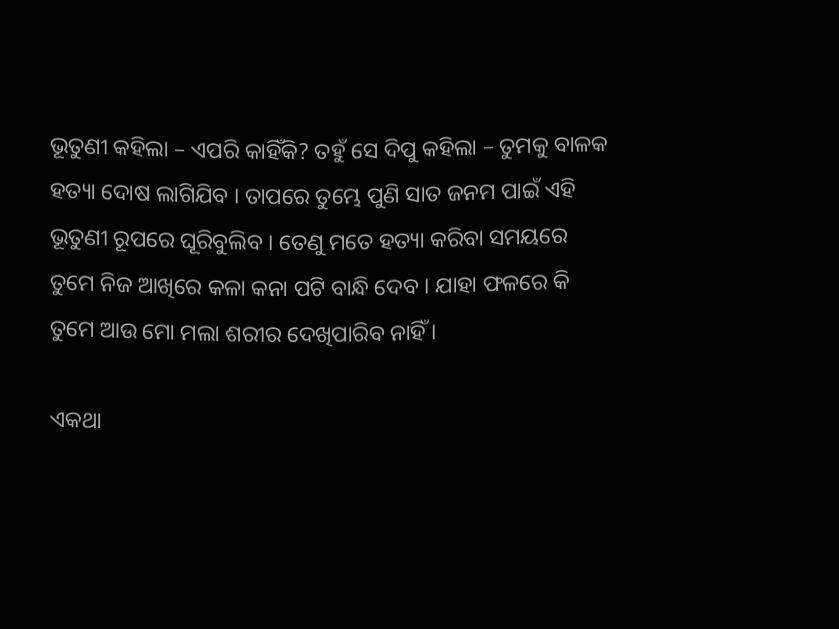ଭୂତୁଣୀ କହିଲା – ଏପରି କାହିଁକି? ତହୁଁ ସେ ଦିପୁ କହିଲା – ତୁମକୁ ବାଳକ ହତ୍ୟା ଦୋଷ ଲାଗିଯିବ । ତାପରେ ତୁମ୍ଭେ ପୁଣି ସାତ ଜନମ ପାଇଁ ଏହି ଭୂତୁଣୀ ରୂପରେ ଘୂରିବୁଲିବ । ତେଣୁ ମତେ ହତ୍ୟା କରିବା ସମୟରେ ତୁମେ ନିଜ ଆଖିରେ କଳା କନା ପଟି ବାନ୍ଧି ଦେବ । ଯାହା ଫଳରେ କି ତୁମେ ଆଉ ମୋ ମଲା ଶରୀର ଦେଖିପାରିବ ନାହିଁ ।

ଏକଥା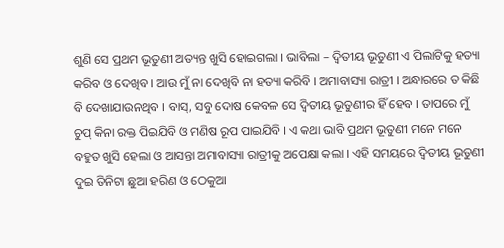ଶୁଣି ସେ ପ୍ରଥମ ଭୂତୁଣୀ ଅତ୍ୟନ୍ତ ଖୁସି ହୋଇଗଲା । ଭାବିଲା – ଦ୍ୱିତୀୟ ଭୂତୁଣୀ ଏ ପିଲାଟିକୁ ହତ୍ୟା କରିବ ଓ ଦେଖିବ । ଆଉ ମୁଁ ନା ଦେଖିବି ନା ହତ୍ୟା କରିବି । ଅମାବାସ୍ୟା ରାତ୍ରୀ । ଅନ୍ଧାରରେ ତ କିଛି ବି ଦେଖାଯାଉନଥିବ । ବାସ୍, ସବୁ ଦୋଷ କେବଳ ସେ ଦ୍ୱିତୀୟ ଭୂତୁଣୀର ହିଁ ହେବ । ତାପରେ ମୁଁ ଚୁପ୍ କିନା ରକ୍ତ ପିଇଯିବି ଓ ମଣିଷ ରୂପ ପାଇଯିବି । ଏ କଥା ଭାବି ପ୍ରଥମ ଭୂତୁଣୀ ମନେ ମନେ ବହୁତ ଖୁସି ହେଲା ଓ ଆସନ୍ତା ଅମାବାସ୍ୟା ରାତ୍ରୀକୁ ଅପେକ୍ଷା କଲା । ଏହି ସମୟରେ ଦ୍ୱିତୀୟ ଭୂତୁଣୀ ଦୁଇ ତିନିଟା ଛୁଆ ହରିଣ ଓ ଠେକୁଆ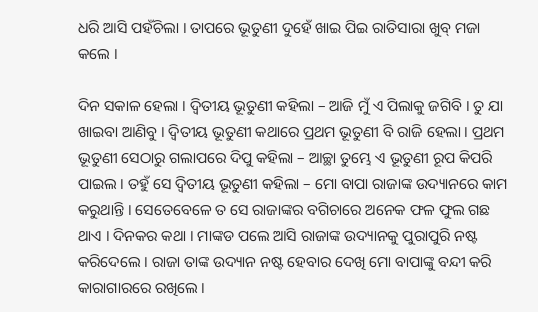ଧରି ଆସି ପହଁଚିଲା । ତାପରେ ଭୂତୁଣୀ ଦୁହେଁ ଖାଇ ପିଇ ରାତିସାରା ଖୁବ୍ ମଜା କଲେ ।

ଦିନ ସକାଳ ହେଲା । ଦ୍ୱିତୀୟ ଭୂତୁଣୀ କହିଲା – ଆଜି ମୁଁ ଏ ପିଲାକୁ ଜଗିବି । ତୁ ଯା ଖାଇବା ଆଣିବୁ । ଦ୍ୱିତୀୟ ଭୂତୁଣୀ କଥାରେ ପ୍ରଥମ ଭୂତୁଣୀ ବି ରାଜି ହେଲା । ପ୍ରଥମ ଭୂତୁଣୀ ସେଠାରୁ ଗଲାପରେ ଦିପୁ କହିଲା – ଆଚ୍ଛା ତୁମ୍ଭେ ଏ ଭୂତୁଣୀ ରୂପ କିପରି ପାଇଲ । ତହୁଁ ସେ ଦ୍ୱିତୀୟ ଭୂତୁଣୀ କହିଲା – ମୋ ବାପା ରାଜାଙ୍କ ଉଦ୍ୟାନରେ କାମ କରୁଥାନ୍ତି । ସେତେବେଳେ ତ ସେ ରାଜାଙ୍କର ବଗିଚାରେ ଅନେକ ଫଳ ଫୁଲ ଗଛ ଥାଏ । ଦିନକର କଥା । ମାଙ୍କଡ ପଲେ ଆସି ରାଜାଙ୍କ ଉଦ୍ୟାନକୁ ପୁରାପୁରି ନଷ୍ଟ କରିଦେଲେ । ରାଜା ତାଙ୍କ ଉଦ୍ୟାନ ନଷ୍ଟ ହେବାର ଦେଖି ମୋ ବାପାଙ୍କୁ ବନ୍ଦୀ କରି କାରାଗାରରେ ରଖିଲେ ।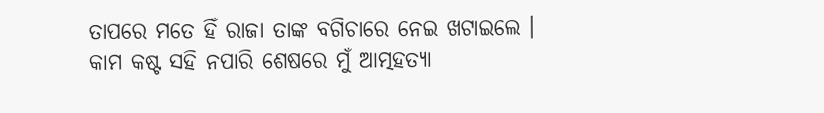ତାପରେ ମତେ ହିଁ ରାଜା ତାଙ୍କ ବଗିଚାରେ ନେଇ ଖଟାଇଲେ । କାମ କଷ୍ଟ ସହି ନପାରି ଶେଷରେ ମୁଁ ଆତ୍ମହତ୍ୟା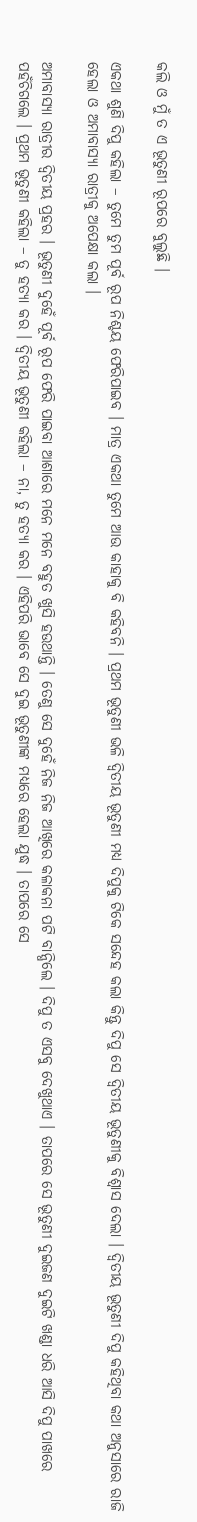କଲି ଓ ମୁଁ ତ ଏ ଭୂତୁଣୀ ରୂପରେ ବୁଲୁଛି ।

ଏକଥା ଶୁଣି ଦିପୁ କହିଲା – ତୁମେ ତୁମ ପୂର୍ବ ରୂପ ନିଶ୍ଚୟ ଫେରିପାଇବ । ମାତ୍ର ଏକଥା ତୁମେ ଆଉ କାହାକୁ ବି କହିବନି । ପ୍ରଥମ ଭୂତୁଣୀ ଭଳି ଦ୍ୱିତୀୟ ଭୂତୁଣୀ ମଧ୍ୟ ଦିପୁକୁ ଟିକେ ସନ୍ଦେହ କଲା କିନ୍ତୁ ଦିପୁ ସେ ଦ୍ୱିତୀୟ ଭୂତୁଣୀକୁ ବିଶ୍ୱାସ ଦେଲା । ଦ୍ୱିତୀୟ ଭୂତୁଣୀ ଦିପୁ କହିଥିବା କଥା ଅନୁସାରେ ରାଜି ହେଲା ଓ ଅମାବାସ୍ୟା ରାତ୍ରୀକୁ ଅପେକ୍ଷା କଲା ।

ଅମାବାସ୍ୟା ରାତ୍ରୀର ଦ୍ୱିତୀୟ ପ୍ରହର । ଭୂତୁଣୀ ଦୁହେଁ ପୂର୍ବ ରୂପ ଫେରି ପାଇବା ଆଶାରେ ମନେ ମନେ ବହୁତ ଖୁସି ହଉଥାନ୍ତି । ତେଣୁ ସେ ଦୁହେଁ ନିଜ ନିଜ ଆଖିରେ କଳାକନା ପଟି ବାନ୍ଧିଲେ । ଦିପୁ ତ ଏସବୁ ଦେଖୁଥାଏ । ତାପରେ ସେ ଭୂତୁଣୀ ଦୁଇଜଣ ଦୁଇଟି ଖଣ୍ଡା ଧରି ଆସି ଦିପୁ ପାଖରେ ପହଁଚିଗଲେ । ପ୍ରଥମ ଭୂତୁଣୀ କହିଲା – ତୁ ହତ୍ୟା କର । ଦ୍ୱିତୀୟ ଭୂତୁଣୀ କହିଲା – ନା, ତୁ ହତ୍ୟା କର । ଏହିପରି ଭାବେ ସେ ଦୁଇ ଭୂତୁଣୀଙ୍କ ମଧ୍ୟରେ ହେଲା ଯୁଦ୍ଧ । ତାପରେ ସେ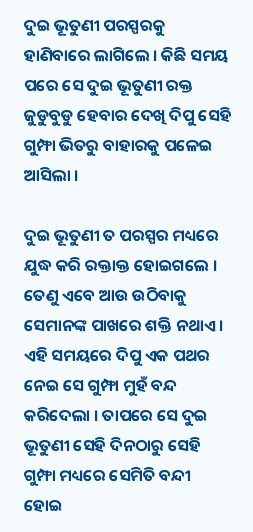ଦୁଇ ଭୂତୁଣୀ ପରସ୍ପରକୁ ହାଣିବାରେ ଲାଗିଲେ । କିଛି ସମୟ ପରେ ସେ ଦୁଇ ଭୂତୁଣୀ ରକ୍ତ ଜୁଡୁବୁଡୁ ହେବାର ଦେଖି ଦିପୁ ସେହି ଗୁମ୍ଫା ଭିତରୁ ବାହାରକୁ ପଳେଇ ଆସିଲା ।

ଦୁଇ ଭୂତୁଣୀ ତ ପରସ୍ପର ମଧ୍ୟରେ ଯୁଦ୍ଧ କରି ରକ୍ତାକ୍ତ ହୋଇଗଲେ । ତେଣୁ ଏବେ ଆଉ ଉଠିବାକୁ ସେମାନଙ୍କ ପାଖରେ ଶକ୍ତି ନଥାଏ । ଏହି ସମୟରେ ଦିପୁ ଏକ ପଥର ନେଇ ସେ ଗୁମ୍ଫା ମୁହଁ ବନ୍ଦ କରିଦେଲା । ତାପରେ ସେ ଦୁଇ ଭୂତୁଣୀ ସେହି ଦିନଠାରୁ ସେହି ଗୁମ୍ଫା ମଧ୍ୟରେ ସେମିତି ବନ୍ଦୀ ହୋଇ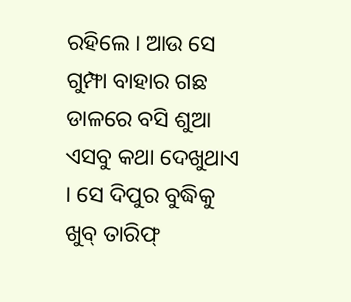ରହିଲେ । ଆଉ ସେ ଗୁମ୍ଫା ବାହାର ଗଛ ଡାଳରେ ବସି ଶୁଆ ଏସବୁ କଥା ଦେଖୁଥାଏ । ସେ ଦିପୁର ବୁଦ୍ଧିକୁ ଖୁବ୍ ତାରିଫ୍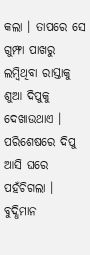କଲା । ତାପରେ ସେ ଗୁମ୍ଫା ପାଖରୁ ଲମ୍ବିଥିବା ରାସ୍ତାକୁ ଶୁଆ ଦିପୁକୁ ଦେଖାଉଥାଏ । ପରିଶେଷରେ ଦିପୁ ଆସି ଘରେ ପହଁଚିଗଲା । ବୁଦ୍ଧିମାନ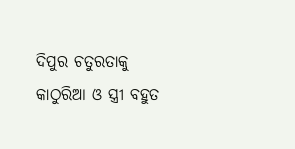ଦିପୁର ଚତୁରତାକୁ କାଠୁରିଆ ଓ ସ୍ତ୍ରୀ ବହୁତ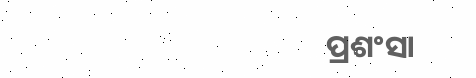ପ୍ରଶଂସା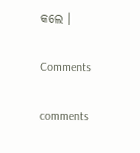କଲେ ।

Comments

comments